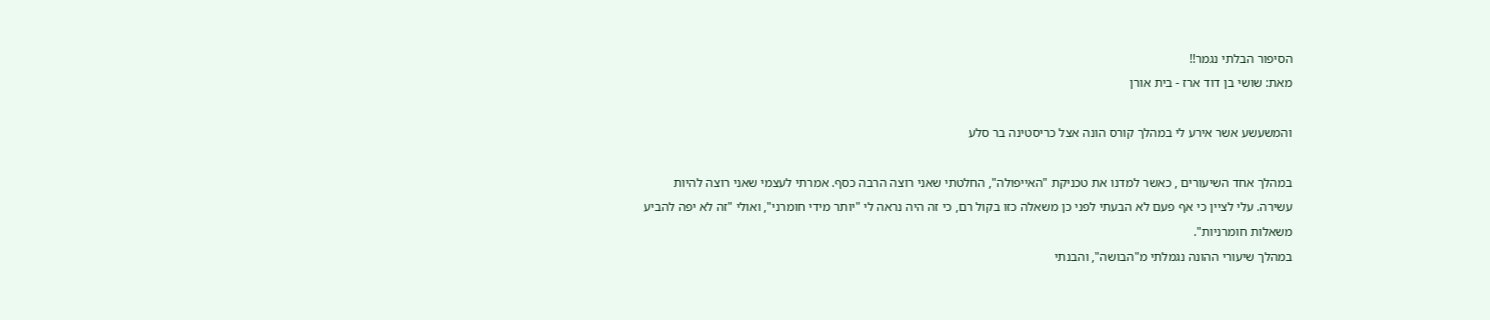הסיפור הבלתי נגמר!!
מאת: שושי בן דוד ארז - בית אורן

והמשעשע אשר אירע לי במהלך קורס הונה אצל כריסטינה בר סלע

במהלך אחד השיעורים , כאשר למדנו את טכניקת "האייפולה", החלטתי שאני רוצה הרבה כסף. אמרתי לעצמי שאני רוצה להיות עשירה. עלי לציין כי אף פעם לא הבעתי לפני כן משאלה כזו בקול רם, כי זה היה נראה לי "יותר מידי חומרני", ואולי "זה לא יפה להביע משאלות חומרניות".
במהלך שיעורי ההונה נגמלתי מ"הבושה", והבנתי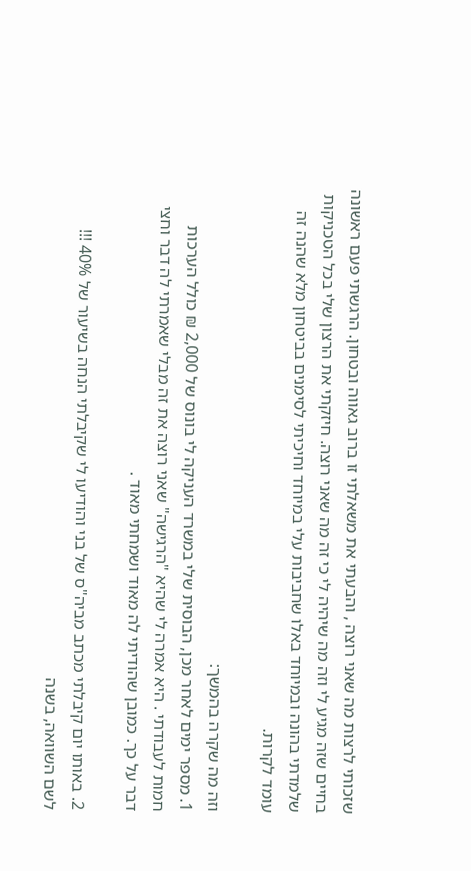שזכותי לרצות מה שאני רוצה , והבעתי את משאלתי זו ברוב גאווה ובטחון. הרגשתי פעם ראשונה בחיים שזה מגיע לי וזה מה שיהיה לי כי זה מה שאני רוצה. חיזקתי את הרצון שלי בכל הטכניקות שלמדתי בהונה ובמיוחד באלו שחביבות עלי במיוחד וחיכיתי לסימנים בביטחון מלא שהנה זה עומד לקרות.

וזה מה שקרה בהמשך:
1. מספר ימים לאחר מכן, הבוסית שלי במשרד העניקה לי בונוס של 2,000 ₪ כולל הערכות חמות לעבודתי . היא אמרה לי שהיא "הרגישה" שאני רוצה את זה מבלי שאמרתי לה דבר וחצי דבר על כך. כמובן שהודיתי לה מאוד ושמחתי מאוד .

2. באותו יום קיבלתי מכתב מביה"ס של בני והודיעו לי שקיבלתי הנחה בשיעור של 40% !!!
לשם השוואה, בשנה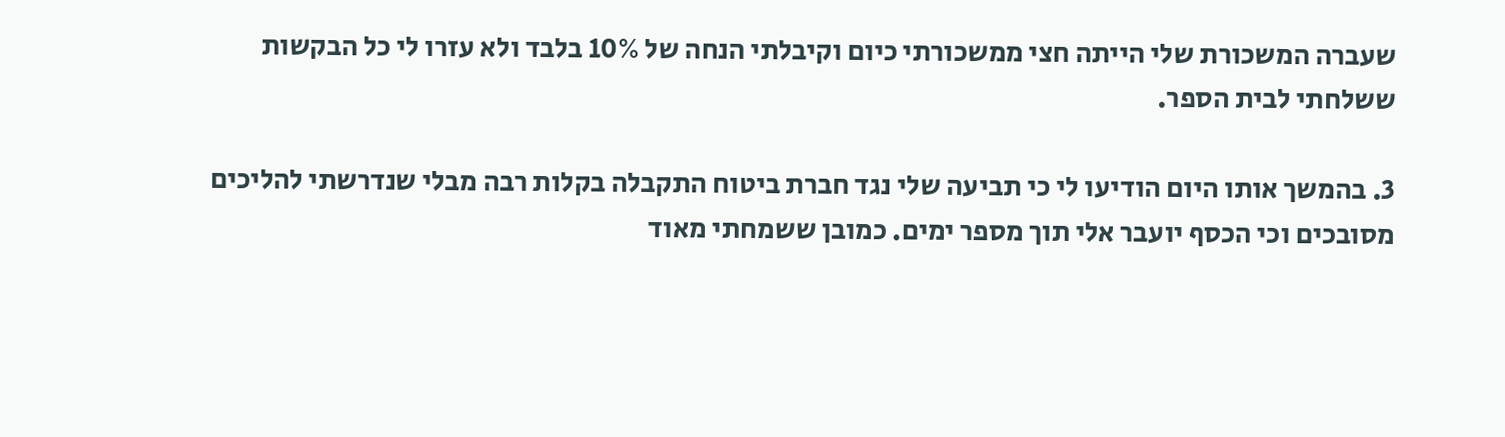שעברה המשכורת שלי הייתה חצי ממשכורתי כיום וקיבלתי הנחה של 10% בלבד ולא עזרו לי כל הבקשות ששלחתי לבית הספר.

3. בהמשך אותו היום הודיעו לי כי תביעה שלי נגד חברת ביטוח התקבלה בקלות רבה מבלי שנדרשתי להליכים מסובכים וכי הכסף יועבר אלי תוך מספר ימים. כמובן ששמחתי מאוד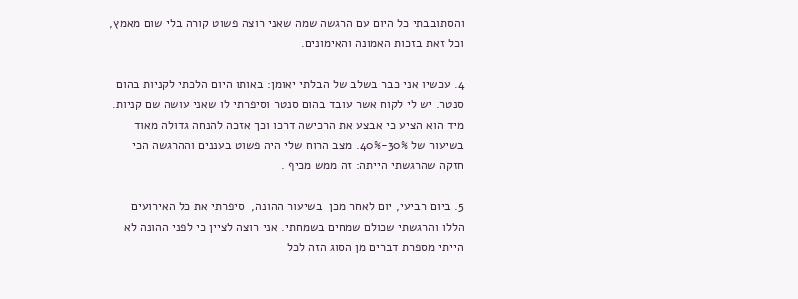והסתובבתי כל היום עם הרגשה שמה שאני רוצה פשוט קורה בלי שום מאמץ, וכל זאת בזכות האמונה והאימונים.

4. עכשיו אני כבר בשלב של הבלתי יאומן: באותו היום הלכתי לקניות בהום סנטר. יש לי לקוח אשר עובד בהום סנטר וסיפרתי לו שאני עושה שם קניות. מיד הוא הציע כי אבצע את הרכישה דרכו וכך אזכה להנחה גדולה מאוד בשיעור של 30%-40%. מצב הרוח שלי היה פשוט בעננים וההרגשה הכי חזקה שהרגשתי הייתה: זה ממש מכיף .

5. ביום רביעי, יום לאחר מכן  בשיעור ההונה,  סיפרתי את כל האירועים הללו והרגשתי שכולם שמחים בשמחתי. אני רוצה לציין כי לפני ההונה לא הייתי מספרת דברים מן הסוג הזה לכל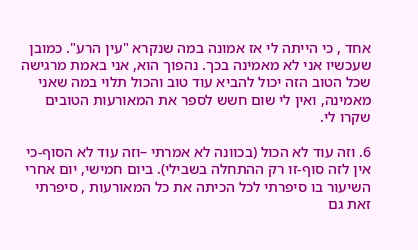אחד , כי הייתה לי אז אמונה במה שנקרא "עין הרע". כמובן שעכשיו אני לא מאמינה בכך. נהפוך הוא, אני באמת מרגישה שכל הטוב הזה יכול להביא עוד טוב והכול תלוי במה שאני מאמינה, ואין לי שום חשש לספר את המאורעות הטובים שקרו לי.

6. וזה עוד לא הכול (בכוונה לא אמרתי –וזה עוד לא הסוף-כי אין לזה סוף-זו רק ההתחלה בשבילי). ביום חמישי, יום אחרי השיעור בו סיפרתי לכל הכיתה את כל המאורעות , סיפרתי זאת גם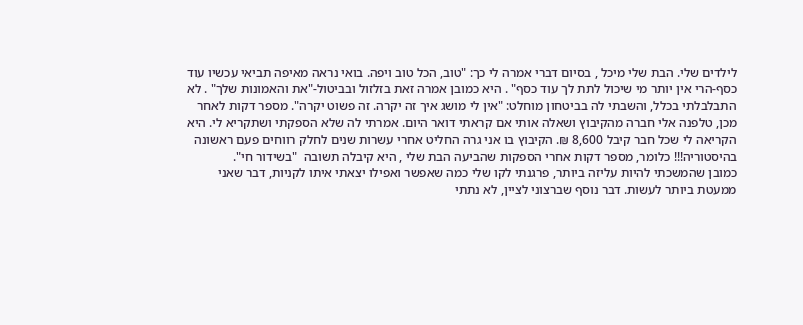לילדים שלי. הבת שלי מיכל , בסיום דברי אמרה לי כך: "טוב, הכל טוב ויפה. בואי נראה מאיפה תביאי עכשיו עוד כסף-הרי אין יותר מי שיכול לתת לך עוד כסף" . היא כמובן אמרה זאת בזלזול ובביטול-"את והאמונות שלך" . לא התבלבלתי בכלל, והשבתי לה בביטחון מוחלט: "אין לי מושג איך זה יקרה. זה פשוט יקרה". מספר דקות לאחר מכן, טלפנה אלי חברה מהקיבוץ ושאלה אותי אם קראתי דואר היום. אמרתי לה שלא הספקתי ושתקריא לי. היא הקריאה לי שכל חבר קיבל 8,600 ₪. הקיבוץ בו אני גרה החליט אחרי עשרות שנים לחלק רווחים פעם ראשונה בהיסטוריה!!! כלומר, מספר דקות אחרי הספקות שהביעה הבת שלי , היא קיבלה תשובה  "בשידור חי".
כמובן שהמשכתי להיות עליזה ביותר, פרגנתי לקו שלי כמה שאפשר ואפילו יצאתי איתו לקניות, דבר שאני ממעטת ביותר לעשות. דבר נוסף שברצוני לציין, לא נתתי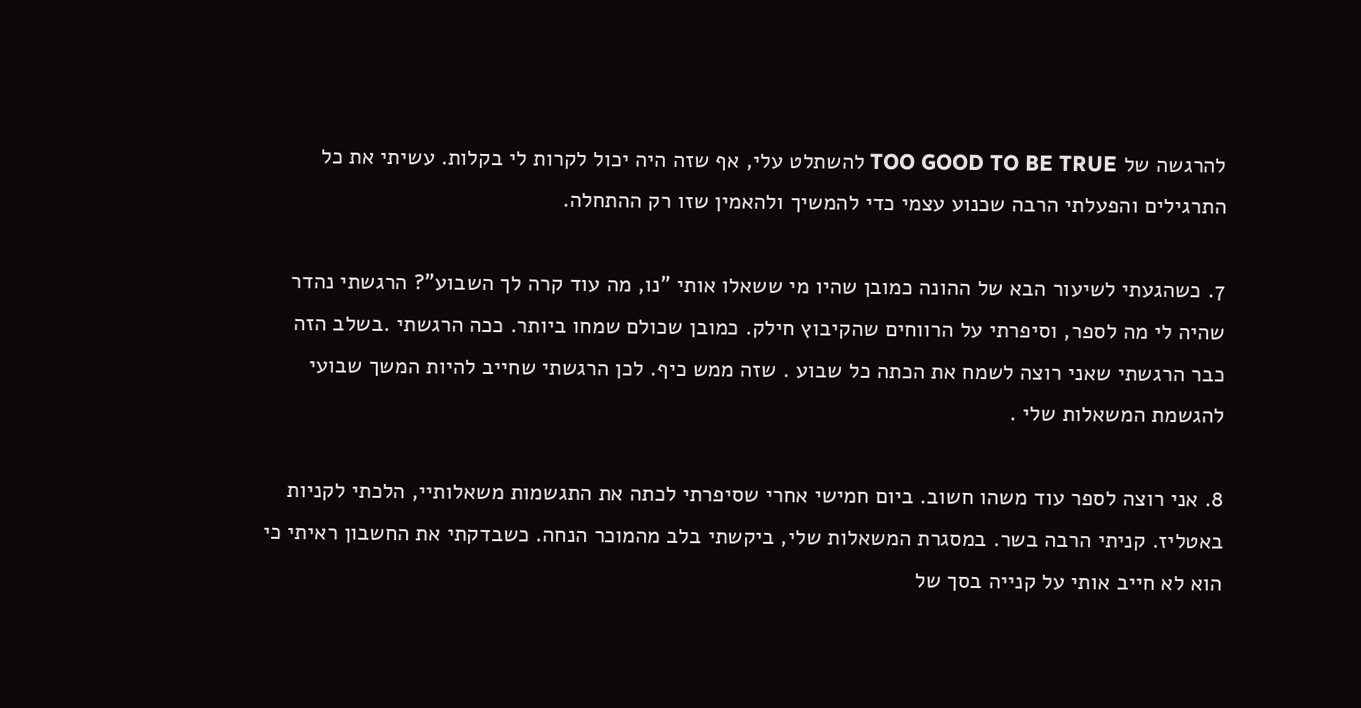להרגשה של TOO GOOD TO BE TRUE להשתלט עלי, אף שזה היה יכול לקרות לי בקלות. עשיתי את כל התרגילים והפעלתי הרבה שכנוע עצמי כדי להמשיך ולהאמין שזו רק ההתחלה.

7. כשהגעתי לשיעור הבא של ההונה כמובן שהיו מי ששאלו אותי "נו, מה עוד קרה לך השבוע"? הרגשתי נהדר שהיה לי מה לספר, וסיפרתי על הרווחים שהקיבוץ חילק. כמובן שכולם שמחו ביותר. ככה הרגשתי .בשלב הזה כבר הרגשתי שאני רוצה לשמח את הכתה כל שבוע . שזה ממש כיף. לכן הרגשתי שחייב להיות המשך שבועי להגשמת המשאלות שלי .

8. אני רוצה לספר עוד משהו חשוב. ביום חמישי אחרי שסיפרתי לכתה את התגשמות משאלותיי, הלכתי לקניות באטליז. קניתי הרבה בשר. במסגרת המשאלות שלי, ביקשתי בלב מהמוכר הנחה. כשבדקתי את החשבון ראיתי כי הוא לא חייב אותי על קנייה בסך של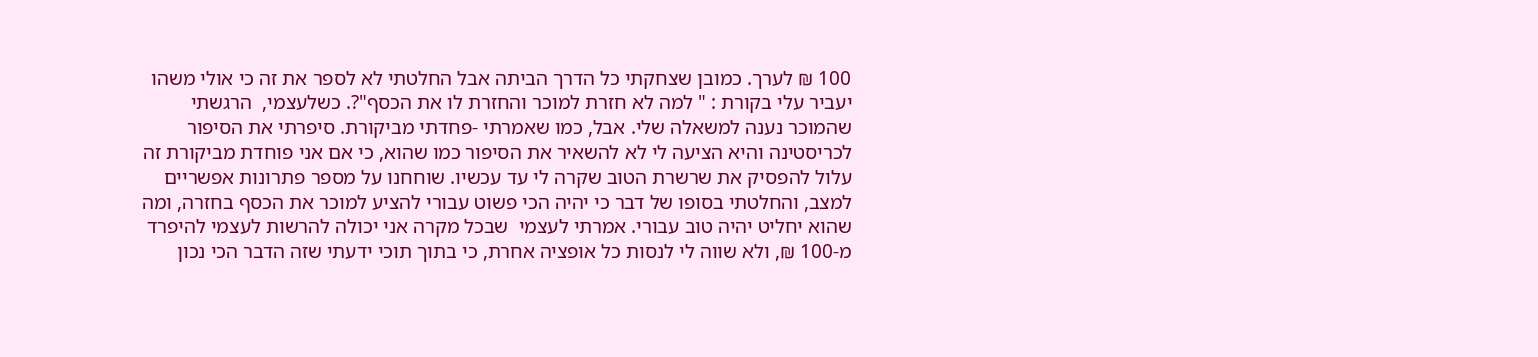100 ₪ לערך. כמובן שצחקתי כל הדרך הביתה אבל החלטתי לא לספר את זה כי אולי משהו יעביר עלי בקורת : " למה לא חזרת למוכר והחזרת לו את הכסף"?. כשלעצמי,  הרגשתי שהמוכר נענה למשאלה שלי. אבל, כמו שאמרתי -פחדתי מביקורת. סיפרתי את הסיפור לכריסטינה והיא הציעה לי לא להשאיר את הסיפור כמו שהוא, כי אם אני פוחדת מביקורת זה עלול להפסיק את שרשרת הטוב שקרה לי עד עכשיו. שוחחנו על מספר פתרונות אפשריים למצב, והחלטתי בסופו של דבר כי יהיה הכי פשוט עבורי להציע למוכר את הכסף בחזרה, ומה שהוא יחליט יהיה טוב עבורי. אמרתי לעצמי  שבכל מקרה אני יכולה להרשות לעצמי להיפרד מ-100 ₪, ולא שווה לי לנסות כל אופציה אחרת, כי בתוך תוכי ידעתי שזה הדבר הכי נכון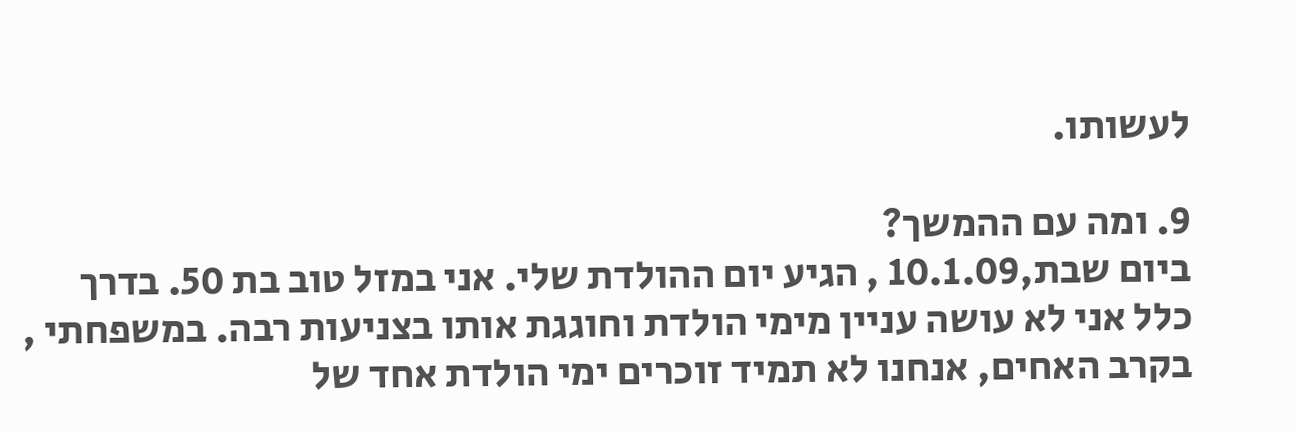לעשותו.

9. ומה עם ההמשך?
ביום שבת,10.1.09 , הגיע יום ההולדת שלי. אני במזל טוב בת 50. בדרך כלל אני לא עושה עניין מימי הולדת וחוגגת אותו בצניעות רבה. במשפחתי , בקרב האחים, אנחנו לא תמיד זוכרים ימי הולדת אחד של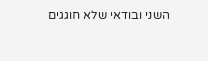השני ובודאי שלא חוגגים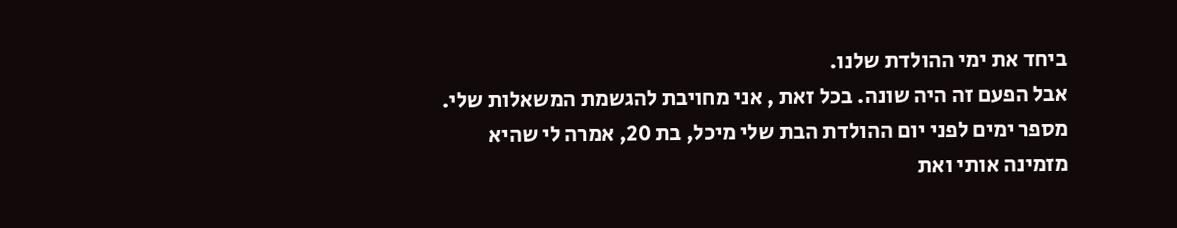ביחד את ימי ההולדת שלנו.
אבל הפעם זה היה שונה. בכל זאת , אני מחויבת להגשמת המשאלות שלי.
מספר ימים לפני יום ההולדת הבת שלי מיכל, בת 20, אמרה לי שהיא מזמינה אותי ואת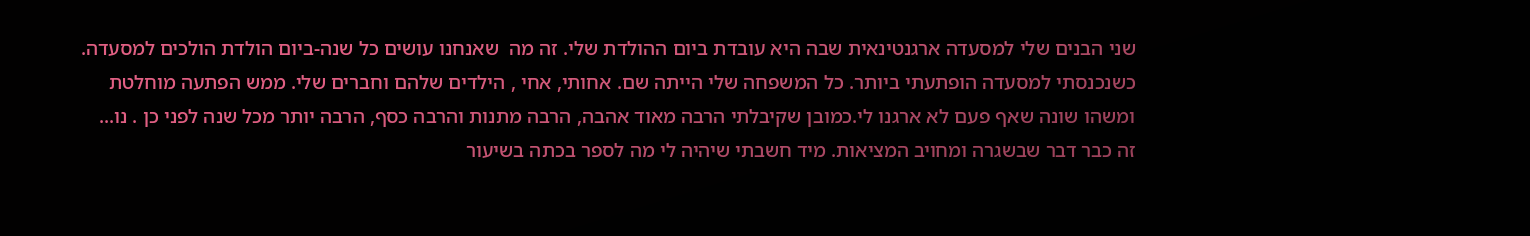שני הבנים שלי למסעדה ארגנטינאית שבה היא עובדת ביום ההולדת שלי. זה מה  שאנחנו עושים כל שנה-ביום הולדת הולכים למסעדה.
כשנכנסתי למסעדה הופתעתי ביותר. כל המשפחה שלי הייתה שם. אחותי, אחי , הילדים שלהם וחברים שלי. ממש הפתעה מוחלטת ומשהו שונה שאף פעם לא ארגנו לי.כמובן שקיבלתי הרבה מאוד אהבה, הרבה מתנות והרבה כסף, הרבה יותר מכל שנה לפני כן . נו... זה כבר דבר שבשגרה ומחויב המציאות. מיד חשבתי שיהיה לי מה לספר בכתה בשיעור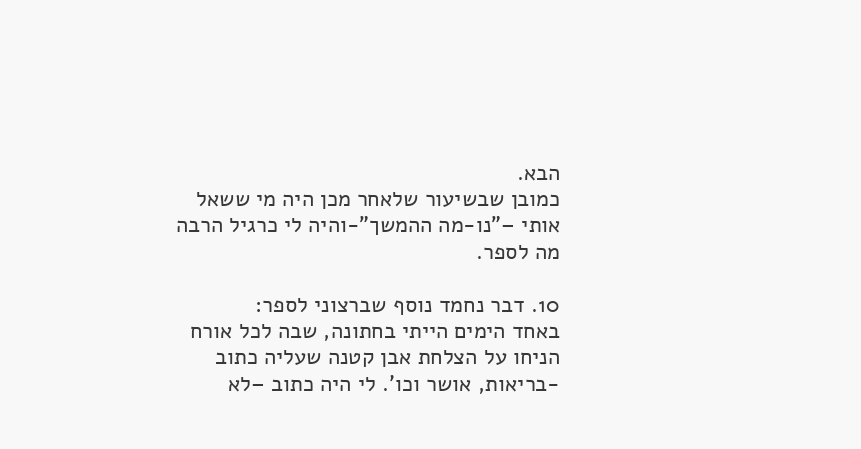הבא.
כמובן שבשיעור שלאחר מכן היה מי ששאל אותי –"נו-מה ההמשך"-והיה לי כרגיל הרבה מה לספר.

10. דבר נחמד נוסף שברצוני לספר:
באחד הימים הייתי בחתונה, שבה לכל אורח הניחו על הצלחת אבן קטנה שעליה כתוב -בריאות, אושר וכו'. לי היה כתוב –לא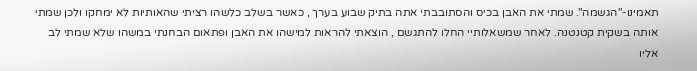תאמינו-"הגשמה". שמתי את האבן בכיס והסתובבתי אתה בתיק שבוע בערך , כאשר בשלב כלשהו רציתי שהאותיות לא ימחקו ולכן שמתי אותה בשקית קטנטנה. לאחר שמשאלותיי החלו להתגשם , הוצאתי להראות למישהו את האבן ופתאום הבחנתי במשהו שלא שמתי לב אליו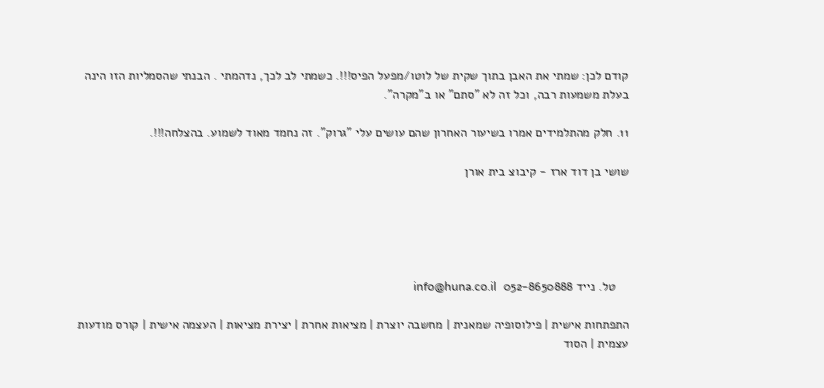קודם לכן: שמתי את האבן בתוך שקית של לוטו/מפעל הפיס!!!. כשמתי לב לכך, נדהמתי . הבנתי שהסמליות הזו הינה בעלת משמעות רבה, וכל זה לא "סתם" או ב"מקרה".

11. חלק מהתלמידים אמרו בשיעור האחרון שהם עושים עלי "גרוק". זה נחמד מאוד לשמוע. בהצלחה!!!.

שושי בן דוד ארז - קיבוצ בית אורן





    טל. נייד 052-8650888  info@huna.co.il

התפתחות אישית | פילוסופיה שמאנית | מחשבה יוצרת | מציאות אחרת | יצירת מציאות | העצמה אישית | קורס מודעות עצמית | הסוד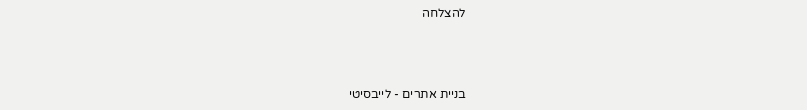להצלחה



בניית אתרים - לייבסיטי